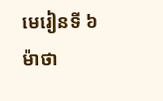មេរៀនទី ៦
ម៉ាថា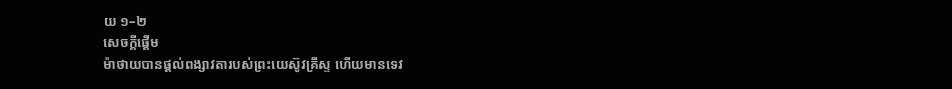យ ១–២
សេចក្តីផ្តើម
ម៉ាថាយបានផ្ដល់ពង្សាវតារបស់ព្រះយេស៊ូវគ្រីស្ទ ហើយមានទេវ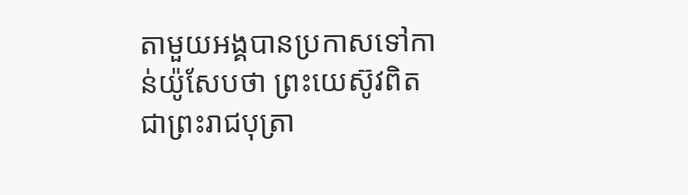តាមួយអង្គបានប្រកាសទៅកាន់យ៉ូសែបថា ព្រះយេស៊ូវពិតជាព្រះរាជបុត្រា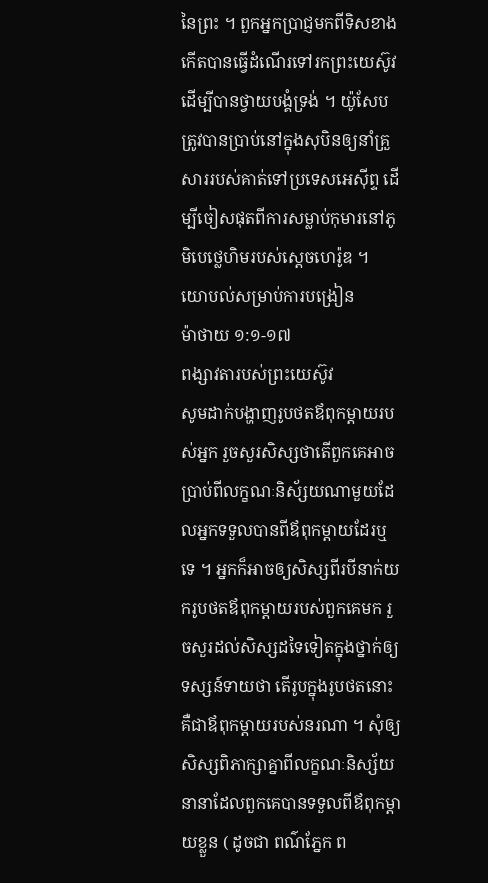នៃព្រះ ។ ពួកអ្នកប្រាជ្ញមកពីទិសខាងកើតបានធ្វើដំណើរទៅរកព្រះយេស៊ូវ ដើម្បីបានថ្វាយបង្គំទ្រង់ ។ យ៉ូសែបត្រូវបានប្រាប់នៅក្នុងសុបិនឲ្យនាំគ្រួសាររបស់គាត់ទៅប្រទេសអេស៊ីព្ទ ដើម្បីចៀសផុតពីការសម្លាប់កុមារនៅភូមិបេថ្លេហិមរបស់ស្ដេចហេរ៉ូឌ ។
យោបល់សម្រាប់ការបង្រៀន
ម៉ាថាយ ១:១-១៧
ពង្សាវតារបស់ព្រះយេស៊ូវ
សូមដាក់បង្ហាញរូបថតឪពុកម្ដាយរបស់អ្នក រួចសួរសិស្សថាតើពួកគេអាចប្រាប់ពីលក្ខណៈនិស័្សយណាមួយដែលអ្នកទទួលបានពីឪពុកម្ដាយដែរឬទេ ។ អ្នកក៏អាចឲ្យសិស្សពីរបីនាក់យករូបថតឪពុកម្ដាយរបស់ពួកគេមក រួចសួរដល់សិស្សដទៃទៀតក្នុងថ្នាក់ឲ្យទស្សន៍ទាយថា តើរូបក្នុងរូបថតនោះគឺជាឪពុកម្ដាយរបស់នរណា ។ សុំឲ្យសិស្សពិភាក្សាគ្នាពីលក្ខណៈនិស្ស័យនានាដែលពួកគេបានទទួលពីឪពុកម្ដាយខ្លួន ( ដូចជា ពណ៌ភ្នែក ព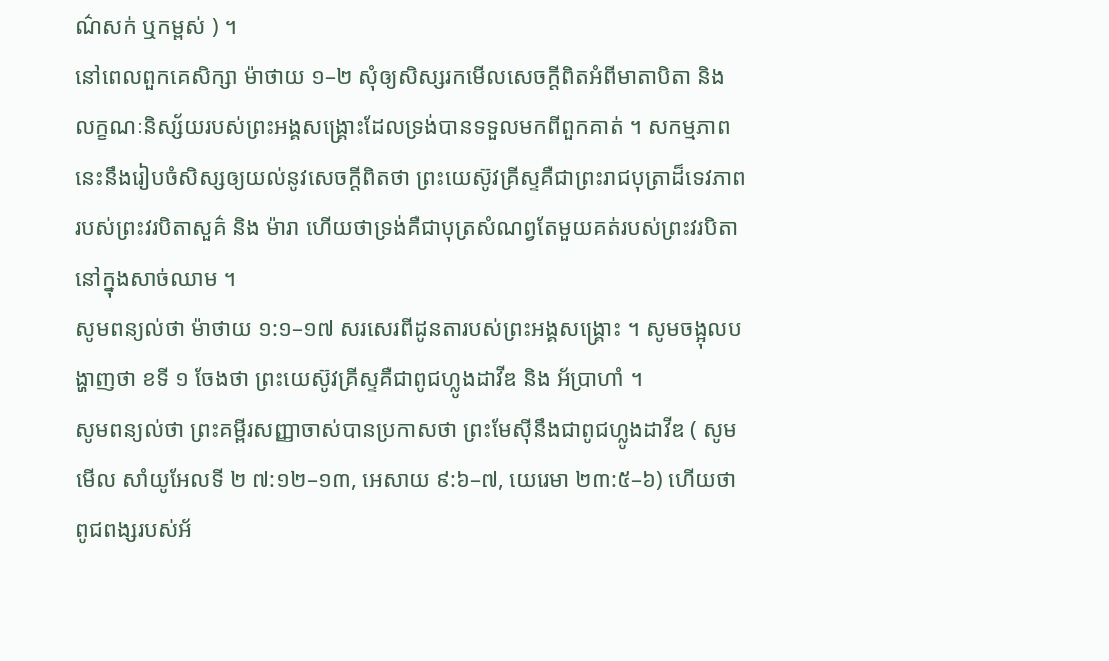ណ៌សក់ ឬកម្ពស់ ) ។
នៅពេលពួកគេសិក្សា ម៉ាថាយ ១–២ សុំឲ្យសិស្សរកមើលសេចក្ដីពិតអំពីមាតាបិតា និង លក្ខណៈនិស្ស័យរបស់ព្រះអង្គសង្គ្រោះដែលទ្រង់បានទទួលមកពីពួកគាត់ ។ សកម្មភាពនេះនឹងរៀបចំសិស្សឲ្យយល់នូវសេចក្ដីពិតថា ព្រះយេស៊ូវគ្រីស្ទគឺជាព្រះរាជបុត្រាដ៏ទេវភាពរបស់ព្រះវរបិតាសួគ៌ និង ម៉ារា ហើយថាទ្រង់គឺជាបុត្រសំណព្វតែមួយគត់របស់ព្រះវរបិតានៅក្នុងសាច់ឈាម ។
សូមពន្យល់ថា ម៉ាថាយ ១:១–១៧ សរសេរពីដូនតារបស់ព្រះអង្គសង្គ្រោះ ។ សូមចង្អុលបង្ហាញថា ខទី ១ ចែងថា ព្រះយេស៊ូវគ្រីស្ទគឺជាពូជហ្លូងដាវីឌ និង អ័ប្រាហាំ ។
សូមពន្យល់ថា ព្រះគម្ពីរសញ្ញាចាស់បានប្រកាសថា ព្រះមែស៊ីនឹងជាពូជហ្លូងដាវីឌ ( សូមមើល សាំយូអែលទី ២ ៧:១២–១៣, អេសាយ ៩:៦–៧, យេរេមា ២៣:៥–៦) ហើយថាពូជពង្សរបស់អ័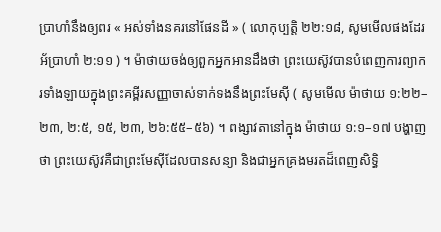ប្រាហាំនឹងឲ្យពរ « អស់ទាំងនគរនៅផែនដី » ( លោកុប្បត្តិ ២២:១៨, សូមមើលផងដែរ អ័ប្រាហាំ ២:១១ ) ។ ម៉ាថាយចង់ឲ្យពួកអ្នកអានដឹងថា ព្រះយេស៊ូវបានបំពេញការព្យាករទាំងឡាយក្នុងព្រះគម្ពីរសញ្ញាចាស់ទាក់ទងនឹងព្រះមែស៊ី ( សូមមើល ម៉ាថាយ ១:២២–២៣, ២:៥, ១៥, ២៣, ២៦:៥៥–៥៦) ។ ពង្សាវតានៅក្នុង ម៉ាថាយ ១:១–១៧ បង្ហាញថា ព្រះយេស៊ូវគឺជាព្រះមែស៊ីដែលបានសន្យា និងជាអ្នកគ្រងមរតដ៏ពេញសិទ្ធិ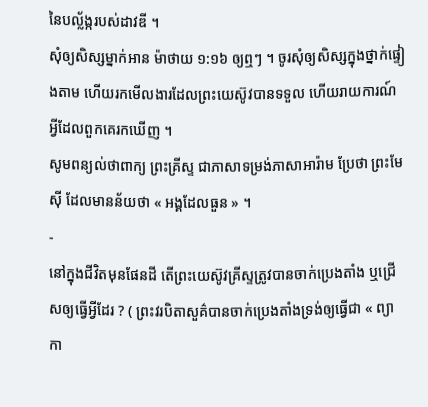នៃបល្ល័ង្ករបស់ដាវឌី ។
សុំឲ្យសិស្សម្នាក់អាន ម៉ាថាយ ១:១៦ ឲ្យឮៗ ។ ចូរសុំឲ្យសិស្សក្នុងថ្នាក់ផ្ទៀងតាម ហើយរកមើលងារដែលព្រះយេស៊ូវបានទទួល ហើយរាយការណ៍អ្វីដែលពួកគេរកឃើញ ។
សូមពន្យល់ថាពាក្យ ព្រះគ្រីស្ទ ជាភាសាទម្រង់ភាសាអារ៉ាម ប្រែថា ព្រះមែស៊ី ដែលមានន័យថា « អង្គដែលធួន » ។
-
នៅក្នុងជីវិតមុនផែនដី តើព្រះយេស៊ូវគ្រីស្ទត្រូវបានចាក់ប្រេងតាំង ឬជ្រើសឲ្យធ្វើអ្វីដែរ ? ( ព្រះវរបិតាសួគ៌បានចាក់ប្រេងតាំងទ្រង់ឲ្យធ្វើជា « ព្យាកា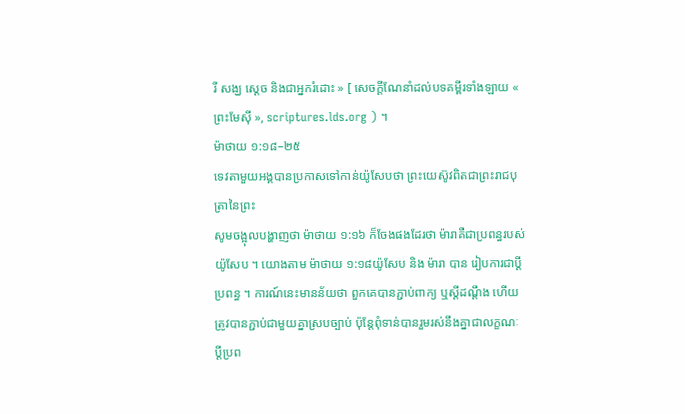រី សង្ឃ ស្ដេច និងជាអ្នករំដោះ » [ សេចក្ដីណែនាំដល់បទគម្ពីរទាំងឡាយ « ព្រះមែស៊ី », scriptures.lds.org ) ។
ម៉ាថាយ ១:១៨–២៥
ទេវតាមួយអង្គបានប្រកាសទៅកាន់យ៉ូសែបថា ព្រះយេស៊ូវពិតជាព្រះរាជបុត្រានៃព្រះ
សូមចង្អុលបង្ហាញថា ម៉ាថាយ ១:១៦ ក៏ចែងផងដែរថា ម៉ារាគឺជាប្រពន្ធរបស់ យ៉ូសែប ។ យោងតាម ម៉ាថាយ ១:១៨យ៉ូសែប និង ម៉ារា បាន រៀបការជាប្ដីប្រពន្ធ ។ ការណ៍នេះមានន័យថា ពួកគេបានភ្ជាប់ពាក្យ ឬស្ដីដណ្ដឹង ហើយត្រូវបានភ្ជាប់ជាមួយគ្នាស្របច្បាប់ ប៉ុន្តែពុំទាន់បានរួមរស់នឹងគ្នាជាលក្ខណៈប្ដីប្រព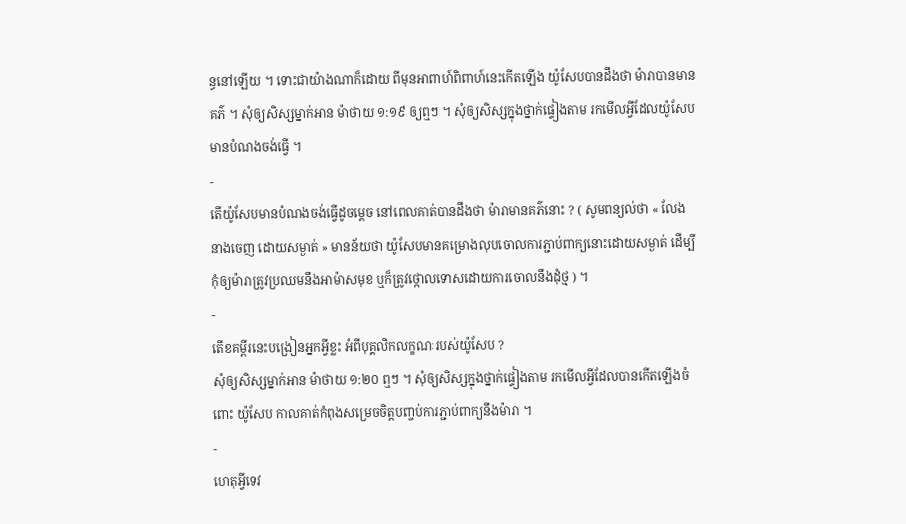ន្ធនៅឡើយ ។ ទោះជាយ៉ាងណាក៏ដោយ ពីមុនអាពាហ៍ពិពាហ៍នេះកើតឡើង យ៉ូសែបបានដឹងថា ម៉ារាបានមានគភ៌ ។ សុំឲ្យសិស្សម្នាក់អាន ម៉ាថាយ ១:១៩ ឲ្យឮៗ ។ សុំឲ្យសិស្សក្នុងថ្នាក់ផ្ទៀងតាម រកមើលអ្វីដែលយ៉ូសែបមានបំណងចង់ធ្វើ ។
-
តើយ៉ូសែបមានបំណងចង់ធ្វើដូចម្តេច នៅពេលគាត់បានដឹងថា ម៉ារាមានគភ៌នោះ ? ( សូមពន្យល់ថា « លែងនាងចេញ ដោយសម្ងាត់ » មានន័យថា យ៉ូសែបមានគម្រោងលុបចោលការភ្ជាប់ពាក្យនោះដោយសម្ងាត់ ដើម្បីកុំឲ្យម៉ារាត្រូវប្រឈមនឹងអាម៉ាសមុខ ឬក៏ត្រូវថ្កោលទោសដោយការចោលនឹងដុំថ្ម ) ។
-
តើខគម្ពីរនេះបង្រៀនអ្នកអ្វីខ្លះ អំពីបុគ្គលិកលក្ខណៈរបស់យ៉ូសែប ?
សុំឲ្យសិស្សម្នាក់អាន ម៉ាថាយ ១:២០ ឮៗ ។ សុំឲ្យសិស្សក្នុងថ្នាក់ផ្ទៀងតាម រកមើលអ្វីដែលបានកើតឡើងចំពោះ យ៉ូសែប កាលគាត់កំពុងសម្រេចចិត្តបញ្ចប់ការភ្ជាប់ពាក្យនឹងម៉ារា ។
-
ហេតុអ្វីទេវ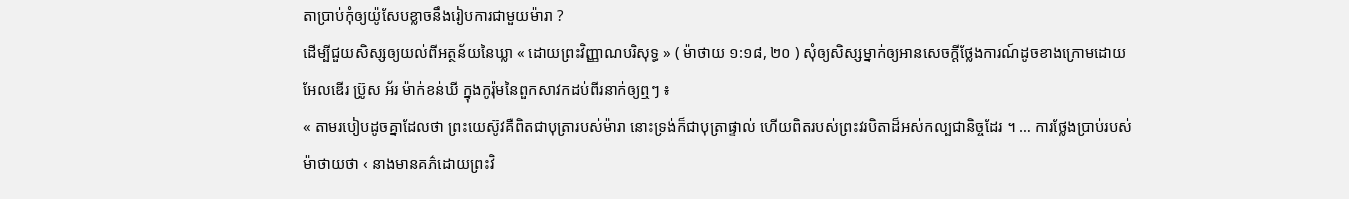តាប្រាប់កុំឲ្យយ៉ូសែបខ្លាចនឹងរៀបការជាមួយម៉ារា ?
ដើម្បីជួយសិស្សឲ្យយល់ពីអត្ថន័យនៃឃ្លា « ដោយព្រះវិញ្ញាណបរិសុទ្ធ » ( ម៉ាថាយ ១:១៨, ២០ ) សុំឲ្យសិស្សម្នាក់ឲ្យអានសេចក្ដីថ្លែងការណ៍ដូចខាងក្រោមដោយអែលឌើរ ប្រ៊ូស អ័រ ម៉ាក់ខន់ឃី ក្នុងកូរ៉ុមនៃពួកសាវកដប់ពីរនាក់ឲ្យឮៗ ៖
« តាមរបៀបដូចគ្នាដែលថា ព្រះយេស៊ូវគឺពិតជាបុត្រារបស់ម៉ារា នោះទ្រង់ក៏ជាបុត្រាផ្ទាល់ ហើយពិតរបស់ព្រះវរបិតាដ៏អស់កល្បជានិច្ចដែរ ។ … ការថ្លែងប្រាប់របស់ម៉ាថាយថា ‹ នាងមានគភ៌ដោយព្រះវិ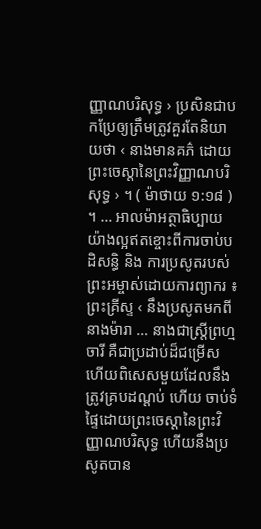ញ្ញាណបរិសុទ្ធ › ប្រសិនជាបកប្រែឲ្យត្រឹមត្រូវគួរតែនិយាយថា ‹ នាងមានគភ៌ ដោយព្រះចេស្ដានៃព្រះវិញ្ញាណបរិសុទ្ធ › ។ ( ម៉ាថាយ ១:១៨ ) ។ … អាលម៉ាអត្ថាធិប្បាយយ៉ាងល្អឥតខ្ចោះពីការចាប់បដិសន្ធិ និង ការប្រសូតរបស់ព្រះអម្ចាស់ដោយការព្យាករ ៖ ព្រះគ្រីស្ទ ‹ នឹងប្រសូតមកពីនាងម៉ារា … នាងជាស្ត្រីព្រហ្មចារី គឺជាប្រដាប់ដ៏ជម្រើស ហើយពិសេសមួយដែលនឹងត្រូវគ្របដណ្ដប់ ហើយ ចាប់ទំផ្ទៃដោយព្រះចេស្ដានៃព្រះវិញ្ញាណបរិសុទ្ធ ហើយនឹងប្រសូតបាន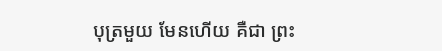បុត្រមួយ មែនហើយ គឺជា ព្រះ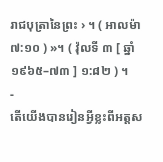រាជបុត្រានៃព្រះ › ។ ( អាលម៉ា ៧:១០ ) »។ ( វ៉ុលទី ៣ [ ឆ្នាំ ១៩៦៥–៧៣ ] ១:៨២ ) ។
-
តើយើងបានរៀនអ្វីខ្លះពីអត្តស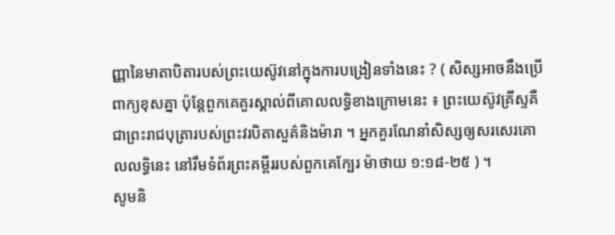ញ្ញានៃមាតាបិតារបស់ព្រះយេស៊ូវនៅក្នុងការបង្រៀនទាំងនេះ ? ( សិស្សអាចនឹងប្រើពាក្យខុសគ្នា ប៉ុន្តែពួកគេគួរស្គាល់ពីគោលលទ្ធិខាងក្រោមនេះ ៖ ព្រះយេស៊ូវគ្រីស្ទគឺជាព្រះរាជបុត្រារបស់ព្រះវរបិតាសួគ៌និងម៉ារា ។ អ្នកគួរណែនាំសិស្សឲ្យសរសេរគោលលទ្ធិនេះ នៅរឹមទំព័រព្រះគម្ពីររបស់ពួកគេក្បែរ ម៉ាថាយ ១:១៨-២៥ ) ។
សូមនិ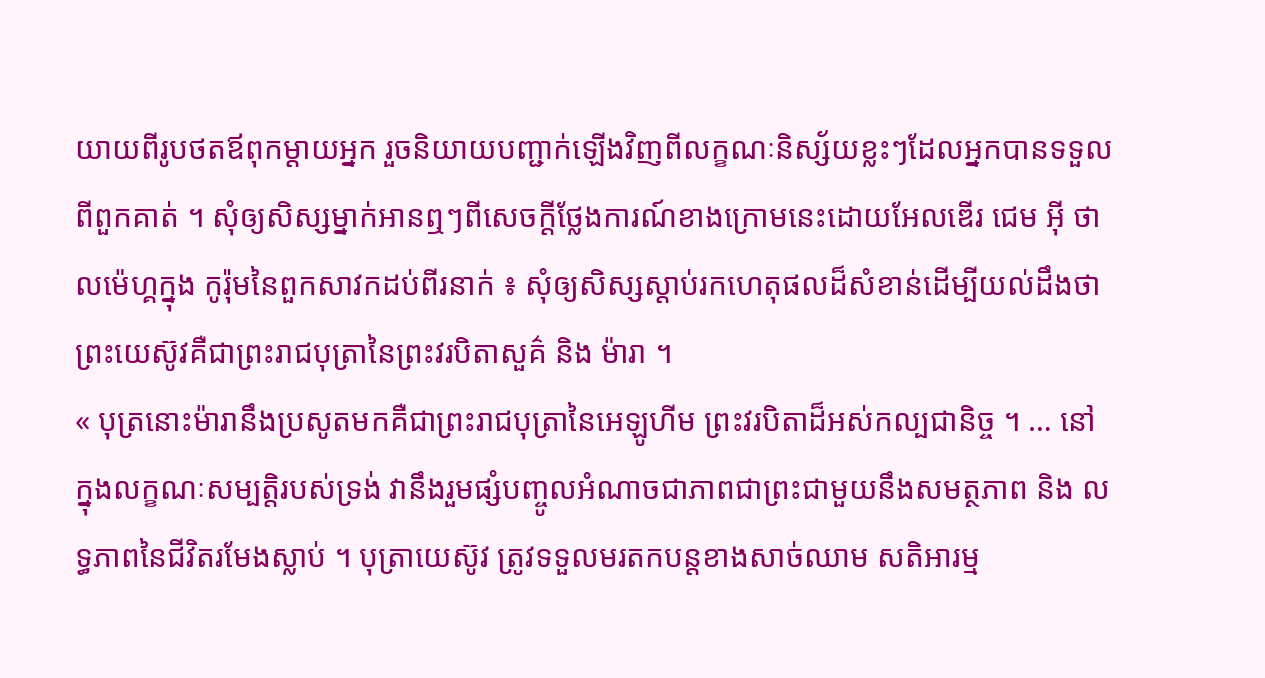យាយពីរូបថតឪពុកម្ដាយអ្នក រួចនិយាយបញ្ជាក់ឡើងវិញពីលក្ខណៈនិស្ស័យខ្លះៗដែលអ្នកបានទទួលពីពួកគាត់ ។ សុំឲ្យសិស្សម្នាក់អានឮៗពីសេចក្ដីថ្លែងការណ៍ខាងក្រោមនេះដោយអែលឌើរ ជេម អ៊ី ថាលម៉េហ្គក្នុង កូរ៉ុមនៃពួកសាវកដប់ពីរនាក់ ៖ សុំឲ្យសិស្សស្ដាប់រកហេតុផលដ៏សំខាន់ដើម្បីយល់ដឹងថា ព្រះយេស៊ូវគឺជាព្រះរាជបុត្រានៃព្រះវរបិតាសួគ៌ និង ម៉ារា ។
« បុត្រនោះម៉ារានឹងប្រសូតមកគឺជាព្រះរាជបុត្រានៃអេឡូហីម ព្រះវរបិតាដ៏អស់កល្បជានិច្ច ។ … នៅក្នុងលក្ខណៈសម្បត្តិរបស់ទ្រង់ វានឹងរួមផ្សំបញ្ចូលអំណាចជាភាពជាព្រះជាមួយនឹងសមត្ថភាព និង លទ្ធភាពនៃជីវិតរមែងស្លាប់ ។ បុត្រាយេស៊ូវ ត្រូវទទួលមរតកបន្ដខាងសាច់ឈាម សតិអារម្ម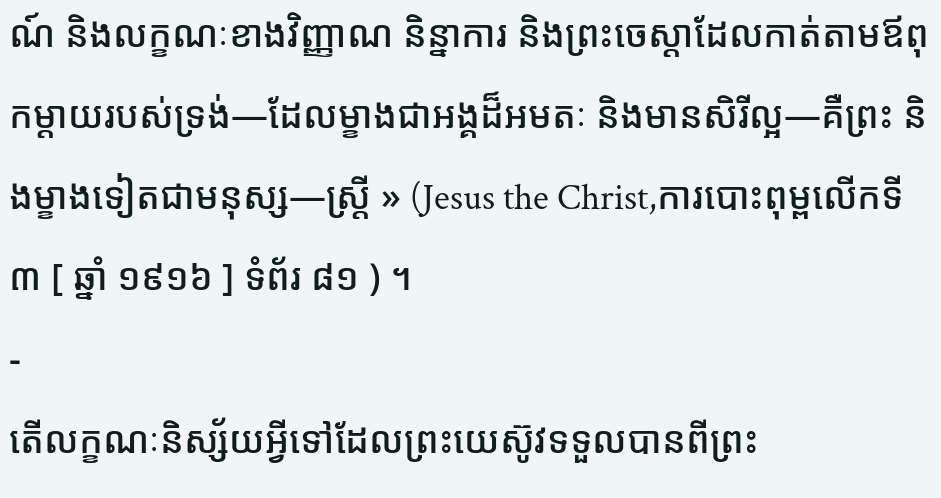ណ៍ និងលក្ខណៈខាងវិញ្ញាណ និន្នាការ និងព្រះចេស្ដាដែលកាត់តាមឪពុកម្ដាយរបស់ទ្រង់—ដែលម្ខាងជាអង្គដ៏អមតៈ និងមានសិរីល្អ—គឺព្រះ និងម្ខាងទៀតជាមនុស្ស—ស្ដ្រី » (Jesus the Christ,ការបោះពុម្ពលើកទី ៣ [ ឆ្នាំ ១៩១៦ ] ទំព័រ ៨១ ) ។
-
តើលក្ខណៈនិស្ស័យអ្វីទៅដែលព្រះយេស៊ូវទទួលបានពីព្រះ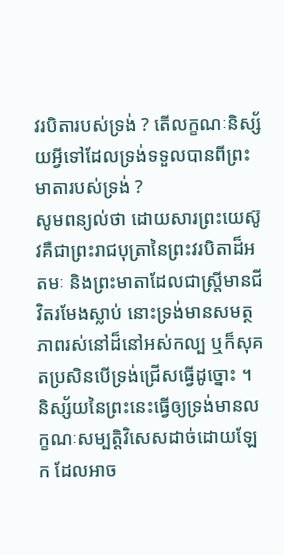វរបិតារបស់ទ្រង់ ? តើលក្ខណៈនិស្ស័យអ្វីទៅដែលទ្រង់ទទួលបានពីព្រះមាតារបស់ទ្រង់ ?
សូមពន្យល់ថា ដោយសារព្រះយេស៊ូវគឺជាព្រះរាជបុត្រានៃព្រះវរបិតាដ៏អតមៈ និងព្រះមាតាដែលជាស្ត្រីមានជីវិតរមែងស្លាប់ នោះទ្រង់មានសមត្ថភាពរស់នៅដ៏នៅអស់កល្ប ឬក៏សុគតប្រសិនបើទ្រង់ជ្រើសធ្វើដូច្នោះ ។ និស្ស័យនៃព្រះនេះធ្វើឲ្យទ្រង់មានលក្ខណៈសម្បត្តិវិសេសដាច់ដោយឡែក ដែលអាច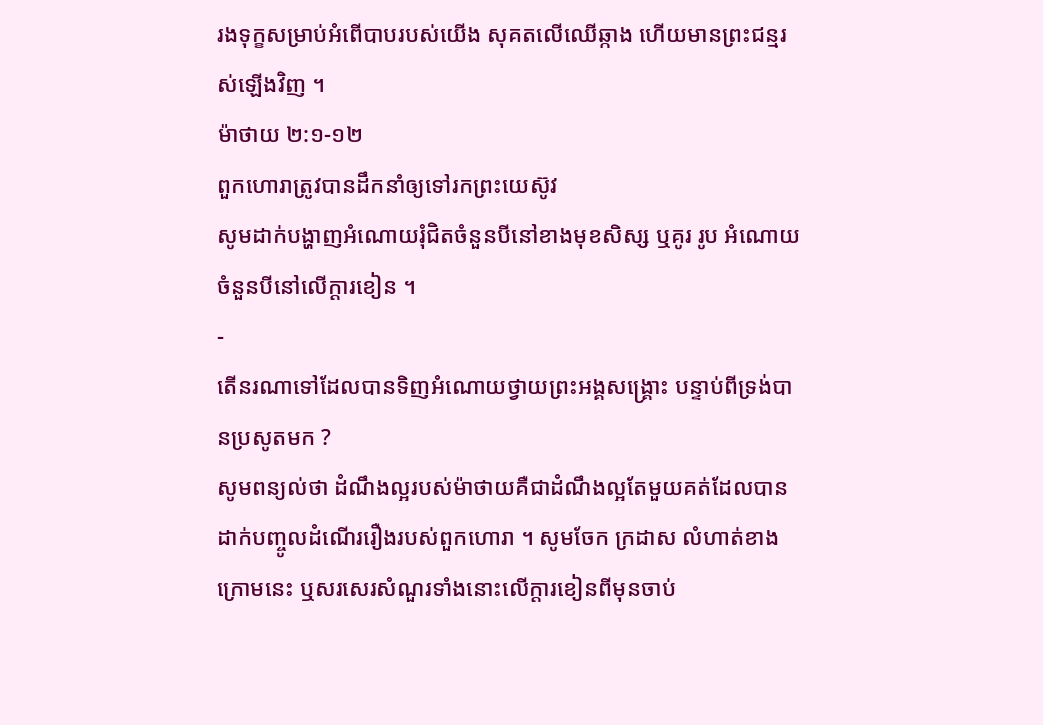រងទុក្ខសម្រាប់អំពើបាបរបស់យើង សុគតលើឈើឆ្កាង ហើយមានព្រះជន្មរស់ឡើងវិញ ។
ម៉ាថាយ ២:១-១២
ពួកហោរាត្រូវបានដឹកនាំឲ្យទៅរកព្រះយេស៊ូវ
សូមដាក់បង្ហាញអំណោយរុំជិតចំនួនបីនៅខាងមុខសិស្ស ឬគូរ រូប អំណោយចំនួនបីនៅលើក្ដារខៀន ។
-
តើនរណាទៅដែលបានទិញអំណោយថ្វាយព្រះអង្គសង្គ្រោះ បន្ទាប់ពីទ្រង់បានប្រសូតមក ?
សូមពន្យល់ថា ដំណឹងល្អរបស់ម៉ាថាយគឺជាដំណឹងល្អតែមួយគត់ដែលបានដាក់បញ្ចូលដំណើររឿងរបស់ពួកហោរា ។ សូមចែក ក្រដាស លំហាត់ខាងក្រោមនេះ ឬសរសេរសំណួរទាំងនោះលើក្ដារខៀនពីមុនចាប់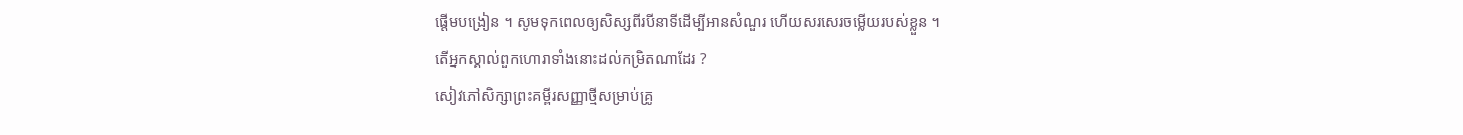ផ្ដើមបង្រៀន ។ សូមទុកពេលឲ្យសិស្សពីរបីនាទីដើម្បីអានសំណួរ ហើយសរសេរចម្លើយរបស់ខ្លួន ។
តើអ្នកស្គាល់ពួកហោរាទាំងនោះដល់កម្រិតណាដែរ ?
សៀវភៅសិក្សាព្រះគម្ពីរសញ្ញាថ្មីសម្រាប់គ្រូ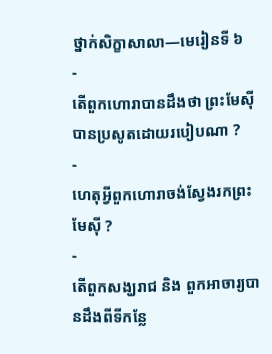ថ្នាក់សិក្ខាសាលា—មេរៀនទី ៦
-
តើពួកហោរាបានដឹងថា ព្រះមែស៊ីបានប្រសូតដោយរបៀបណា ?
-
ហេតុអ្វីពួកហោរាចង់ស្វែងរកព្រះមែស៊ី ?
-
តើពួកសង្ឃរាជ និង ពួកអាចារ្យបានដឹងពីទីកន្លែ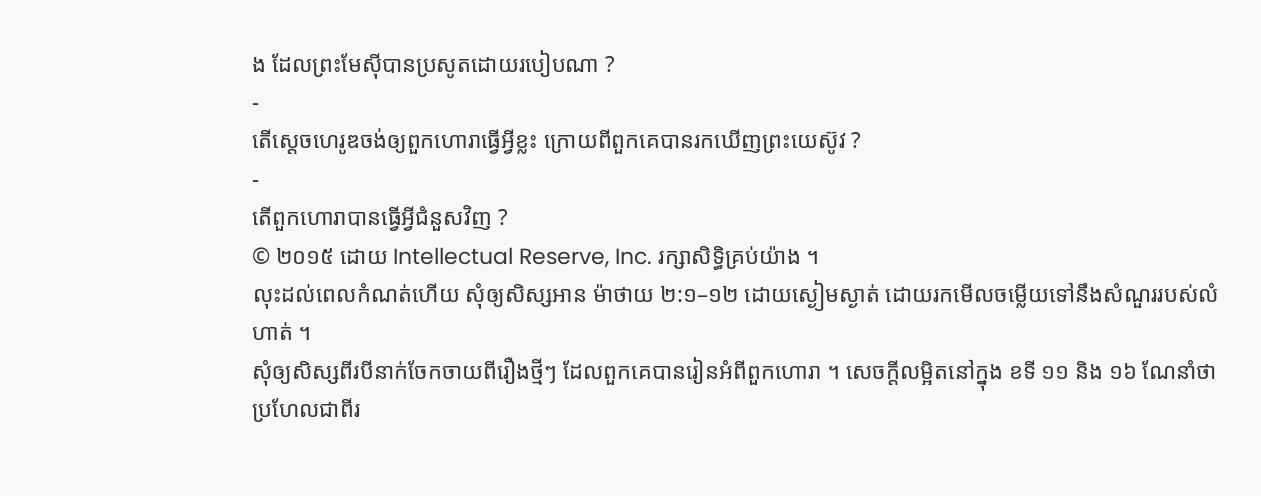ង ដែលព្រះមែស៊ីបានប្រសូតដោយរបៀបណា ?
-
តើស្ដេចហេរូឌចង់ឲ្យពួកហោរាធ្វើអ្វីខ្លះ ក្រោយពីពួកគេបានរកឃើញព្រះយេស៊ូវ ?
-
តើពួកហោរាបានធ្វើអ្វីជំនួសវិញ ?
© ២០១៥ ដោយ Intellectual Reserve, Inc. រក្សាសិទ្ធិគ្រប់យ៉ាង ។
លុះដល់ពេលកំណត់ហើយ សុំឲ្យសិស្សអាន ម៉ាថាយ ២:១–១២ ដោយស្ងៀមស្ងាត់ ដោយរកមើលចម្លើយទៅនឹងសំណួររបស់លំហាត់ ។
សុំឲ្យសិស្សពីរបីនាក់ចែកចាយពីរឿងថ្មីៗ ដែលពួកគេបានរៀនអំពីពួកហោរា ។ សេចក្ដីលម្អិតនៅក្នុង ខទី ១១ និង ១៦ ណែនាំថា ប្រហែលជាពីរ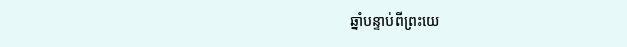ឆ្នាំបន្ទាប់ពីព្រះយេ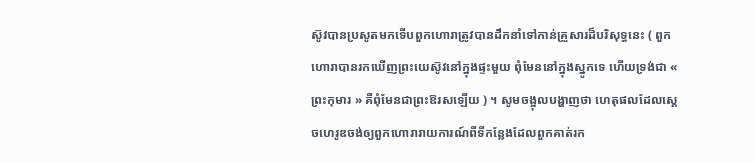ស៊ូវបានប្រសូតមកទើបពួកហោរាត្រូវបានដឹកនាំទៅកាន់គ្រួសារដ៏បរិសុទ្ធនេះ ( ពួកហោរាបានរកឃើញព្រះយេស៊ូវនៅក្នុងផ្ទះមួយ ពុំមែននៅក្នុងស្នូកទេ ហើយទ្រង់ជា « ព្រះកុមារ » គឺពុំមែនជាព្រះឱរសឡើយ ) ។ សូមចង្អុលបង្ហាញថា ហេតុផលដែលស្ដេចហេរូឌចង់ឲ្យពួកហោរារាយការណ៍ពីទីកន្លែងដែលពួកគាត់រក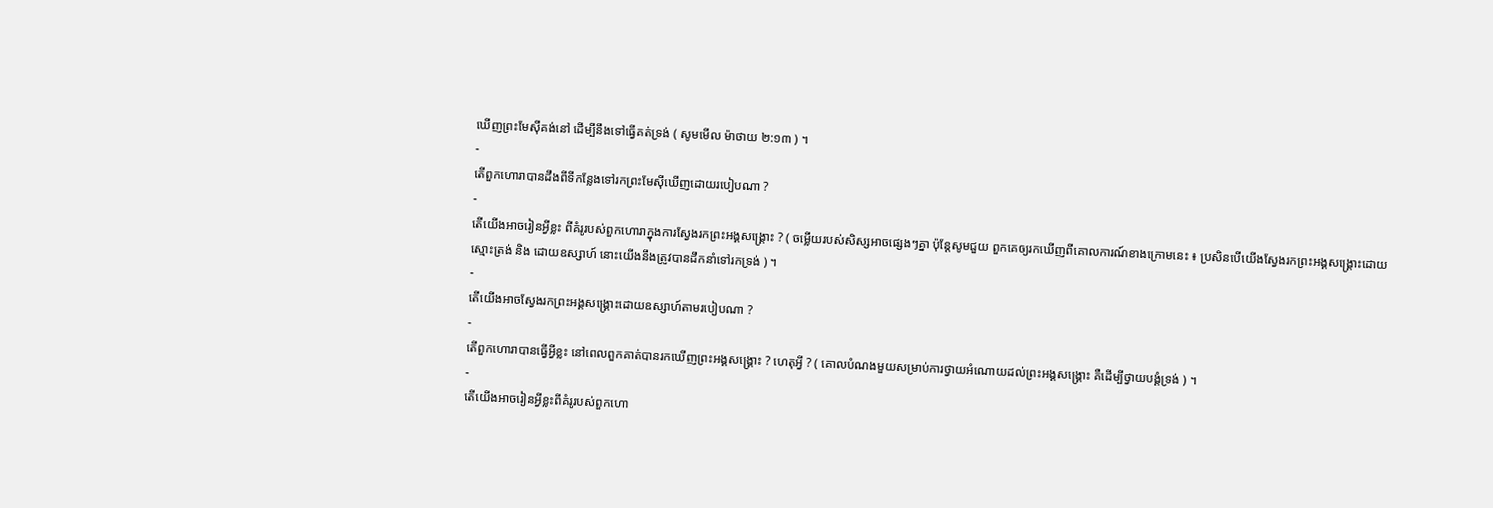ឃើញព្រះមែស៊ីគង់នៅ ដើម្បីនឹងទៅធ្វើគត់ទ្រង់ ( សូមមើល ម៉ាថាយ ២:១៣ ) ។
-
តើពួកហោរាបានដឹងពីទីកន្លែងទៅរកព្រះមែស៊ីឃើញដោយរបៀបណា ?
-
តើយើងអាចរៀនអ្វីខ្លះ ពីគំរូរបស់ពួកហោរាក្នុងការស្វែងរកព្រះអង្គសង្គ្រោះ ? ( ចម្លើយរបស់សិស្សអាចផ្សេងៗគ្នា ប៉ុន្តែសូមជួយ ពួកគេឲ្យរកឃើញពីគោលការណ៍ខាងក្រោមនេះ ៖ ប្រសិនបើយើងស្វែងរកព្រះអង្គសង្គ្រោះដោយស្មោះត្រង់ និង ដោយឧស្សាហ៍ នោះយើងនឹងត្រូវបានដឹកនាំទៅរកទ្រង់ ) ។
-
តើយើងអាចស្វែងរកព្រះអង្គសង្គ្រោះដោយឧស្សាហ៍តាមរបៀបណា ?
-
តើពួកហោរាបានធ្វើអ្វីខ្លះ នៅពេលពួកគាត់បានរកឃើញព្រះអង្គសង្គ្រោះ ? ហេតុអ្វី ? ( គោលបំណងមួយសម្រាប់ការថ្វាយអំណោយដល់ព្រះអង្គសង្គ្រោះ គឺដើម្បីថ្វាយបង្គំទ្រង់ ) ។
-
តើយើងអាចរៀនអ្វីខ្លះពីគំរូរបស់ពួកហោ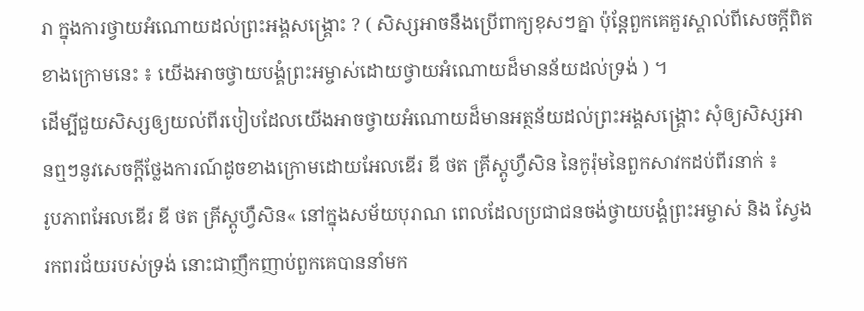រា ក្នុងការថ្វាយអំណោយដល់ព្រះអង្គសង្គ្រោះ ? ( សិស្សអាចនឹងប្រើពាក្យខុសៗគ្នា ប៉ុន្តែពួកគេគួរស្គាល់ពីសេចក្ដីពិតខាងក្រោមនេះ ៖ យើងអាចថ្វាយបង្គំព្រះអម្ចាស់ដោយថ្វាយអំណោយដ៏មានន័យដល់ទ្រង់ ) ។
ដើម្បីជួយសិស្សឲ្យយល់ពីរបៀបដែលយើងអាចថ្វាយអំណោយដ៏មានអត្ថន័យដល់ព្រះអង្គសង្គ្រោះ សុំឲ្យសិស្សអានឮៗនូវសេចក្ដីថ្លែងការណ៍ដូចខាងក្រោមដោយអែលឌើរ ឌី ថត គ្រីស្តូហ្វឺសិន នៃកូរ៉ុមនៃពួកសាវកដប់ពីរនាក់ ៖
រូបភាពអែលឌើរ ឌី ថត គ្រីស្តូហ្វឺសិន« នៅក្នុងសម័យបុរាណ ពេលដែលប្រជាជនចង់ថ្វាយបង្គំព្រះអម្ចាស់ និង ស្វែងរកពរជ័យរបស់ទ្រង់ នោះជាញឹកញាប់ពួកគេបាននាំមក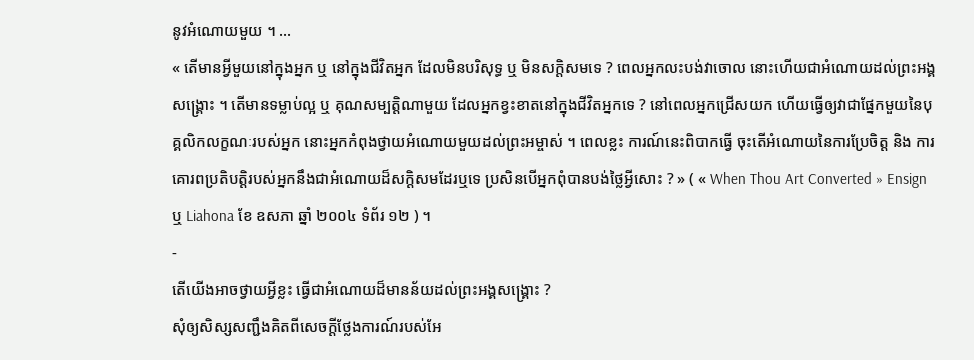នូវអំណោយមួយ ។ …
« តើមានអ្វីមួយនៅក្នុងអ្នក ឬ នៅក្នុងជីវិតអ្នក ដែលមិនបរិសុទ្ធ ឬ មិនសក្ដិសមទេ ? ពេលអ្នកលះបង់វាចោល នោះហើយជាអំណោយដល់ព្រះអង្គសង្គ្រោះ ។ តើមានទម្លាប់ល្អ ឬ គុណសម្បត្តិណាមួយ ដែលអ្នកខ្វះខាតនៅក្នុងជីវិតអ្នកទេ ? នៅពេលអ្នកជ្រើសយក ហើយធ្វើឲ្យវាជាផ្នែកមួយនៃបុគ្គលិកលក្ខណៈរបស់អ្នក នោះអ្នកកំពុងថ្វាយអំណោយមួយដល់ព្រះអម្ចាស់ ។ ពេលខ្លះ ការណ៍នេះពិបាកធ្វើ ចុះតើអំណោយនៃការប្រែចិត្ត និង ការគោរពប្រតិបត្តិរបស់អ្នកនឹងជាអំណោយដ៏សក្ដិសមដែរឬទេ ប្រសិនបើអ្នកពុំបានបង់ថ្លៃអ្វីសោះ ? » ( « When Thou Art Converted » Ensign ឬ Liahona ខែ ឧសភា ឆ្នាំ ២០០៤ ទំព័រ ១២ ) ។
-
តើយើងអាចថ្វាយអ្វីខ្លះ ធ្វើជាអំណោយដ៏មានន័យដល់ព្រះអង្គសង្គ្រោះ ?
សុំឲ្យសិស្សសញ្ជឹងគិតពីសេចក្ដីថ្លែងការណ៍របស់អែ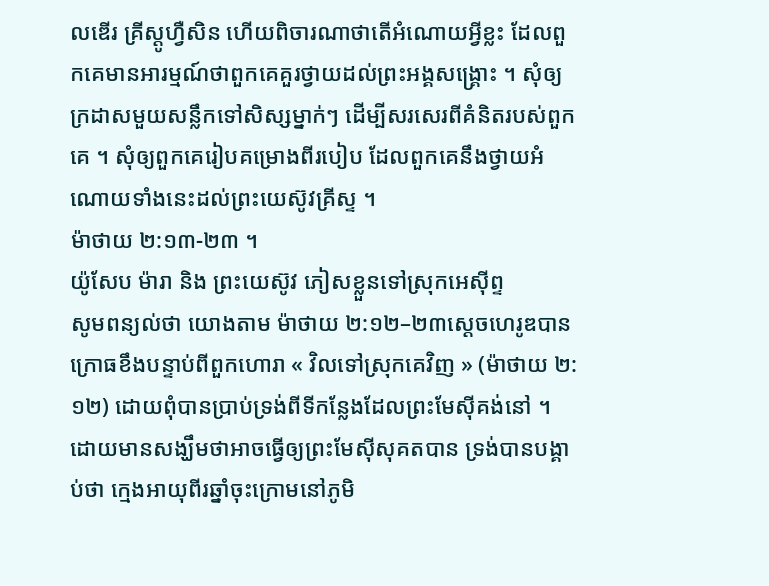លឌើរ គ្រីស្តូហ្វឺសិន ហើយពិចារណាថាតើអំណោយអ្វីខ្លះ ដែលពួកគេមានអារម្មណ៍ថាពួកគេគួរថ្វាយដល់ព្រះអង្គសង្គ្រោះ ។ សុំឲ្យក្រដាសមួយសន្លឹកទៅសិស្សម្នាក់ៗ ដើម្បីសរសេរពីគំនិតរបស់ពួកគេ ។ សុំឲ្យពួកគេរៀបគម្រោងពីរបៀប ដែលពួកគេនឹងថ្វាយអំណោយទាំងនេះដល់ព្រះយេស៊ូវគ្រីស្ទ ។
ម៉ាថាយ ២:១៣-២៣ ។
យ៉ូសែប ម៉ារា និង ព្រះយេស៊ូវ ភៀសខ្លួនទៅស្រុកអេស៊ីព្ទ
សូមពន្យល់ថា យោងតាម ម៉ាថាយ ២:១២–២៣ស្ដេចហេរូឌបានក្រោធខឹងបន្ទាប់ពីពួកហោរា « វិលទៅស្រុកគេវិញ » (ម៉ាថាយ ២:១២) ដោយពុំបានប្រាប់ទ្រង់ពីទីកន្លែងដែលព្រះមែស៊ីគង់នៅ ។ ដោយមានសង្ឃឹមថាអាចធ្វើឲ្យព្រះមែស៊ីសុគតបាន ទ្រង់បានបង្គាប់ថា ក្មេងអាយុពីរឆ្នាំចុះក្រោមនៅភូមិ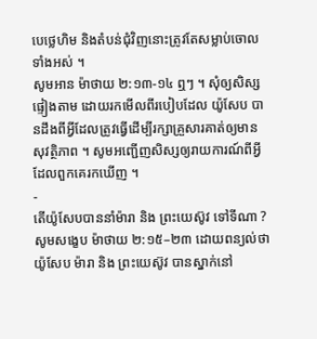បេថ្លេហិម និងតំបន់ជុំវិញនោះត្រូវតែសម្លាប់ចោលទាំងអស់ ។
សូមអាន ម៉ាថាយ ២:១៣-១៤ ឮៗ ។ សុំឲ្យសិស្សផ្ទៀងតាម ដោយរកមើលពីរបៀបដែល យ៉ូសែប បានដឹងពីអ្វីដែលត្រូវធ្វើដើម្បីរក្សាគ្រួសារគាត់ឲ្យមានសុវត្ថិភាព ។ សូមអញ្ជើញសិស្សឲ្យរាយការណ៍ពីអ្វីដែលពួកគេរកឃើញ ។
-
តើយ៉ូសែបបាននាំម៉ារា និង ព្រះយេស៊ូវ ទៅទីណា ?
សូមសង្ខេប ម៉ាថាយ ២:១៥–២៣ ដោយពន្យល់ថា យ៉ូសែប ម៉ារា និង ព្រះយេស៊ូវ បានស្នាក់នៅ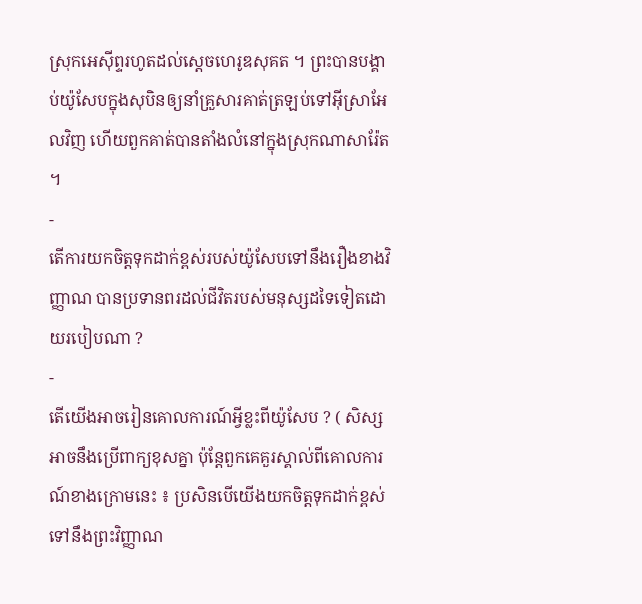ស្រុកអេស៊ីព្ទរហូតដល់ស្ដេចហេរូឌសុគត ។ ព្រះបានបង្គាប់យ៉ូសែបក្នុងសុបិនឲ្យនាំគ្រួសារគាត់ត្រឡប់ទៅអ៊ីស្រាអែលវិញ ហើយពួកគាត់បានតាំងលំនៅក្នុងស្រុកណាសារ៉ែត ។
-
តើការយកចិត្តទុកដាក់ខ្ពស់របស់យ៉ូសែបទៅនឹងរឿងខាងវិញ្ញាណ បានប្រទានពរដល់ជីវិតរបស់មនុស្សដទៃទៀតដោយរបៀបណា ?
-
តើយើងអាចរៀនគោលការណ៍អ្វីខ្លះពីយ៉ូសែប ? ( សិស្សអាចនឹងប្រើពាក្យខុសគ្នា ប៉ុន្តែពួកគេគួរស្គាល់ពីគោលការណ៍ខាងក្រោមនេះ ៖ ប្រសិនបើយើងយកចិត្តទុកដាក់ខ្ពស់ទៅនឹងព្រះវិញ្ញាណ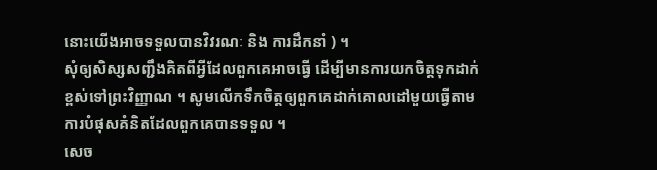នោះយើងអាចទទួលបានវិវរណៈ និង ការដឹកនាំ ) ។
សុំឲ្យសិស្សសញ្ជឹងគិតពីអ្វីដែលពួកគេអាចធ្វើ ដើម្បីមានការយកចិត្តទុកដាក់ខ្ពស់ទៅព្រះវិញ្ញាណ ។ សូមលើកទឹកចិត្តឲ្យពួកគេដាក់គោលដៅមួយធ្វើតាមការបំផុសគំនិតដែលពួកគេបានទទួល ។
សេច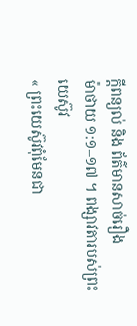ក្តីពន្យល់ និង ព័ត៌មានសាច់រឿង
ម៉ាថាយ ១:១–១៧ ។ ពង្សាវតារបស់ព្រះយេស៊ូវ
« ព្រះយេស៊ូវពុំមែនជា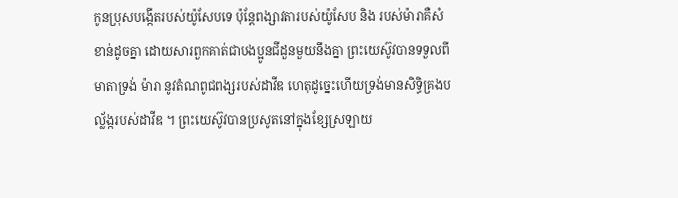កូនប្រុសបង្កើតរបស់យ៉ូសែបទេ ប៉ុន្តែពង្សាវតារបស់យ៉ូសែប និង របស់ម៉ារាគឺសំខាន់ដូចគ្នា ដោយសារពួកគាត់ជាបងប្អូនជីដួនមួយនឹងគ្នា ព្រះយេស៊ូវបានទទួលពីមាតាទ្រង់ ម៉ារា នូវតំណពូជពង្សរបស់ដាវីឌ ហេតុដូច្នេះហើយទ្រង់មានសិទ្ធិគ្រងបល្ល័ង្ករបស់ដាវីឌ ។ ព្រះយេស៊ូវបានប្រសូតនៅក្នុងខ្សែស្រឡាយ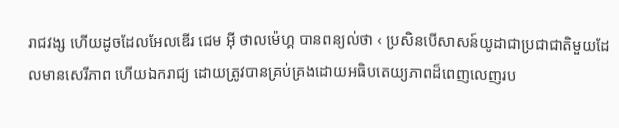រាជវង្ស ហើយដូចដែលអែលឌើរ ជេម អ៊ី ថាលម៉េហ្គ បានពន្យល់ថា ‹ ប្រសិនបើសាសន៍យូដាជាប្រជាជាតិមួយដែលមានសេរីភាព ហើយឯករាជ្យ ដោយត្រូវបានគ្រប់គ្រងដោយអធិបតេយ្យភាពដ៏ពេញលេញរប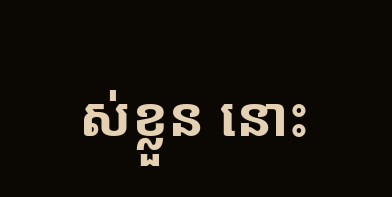ស់ខ្លួន នោះ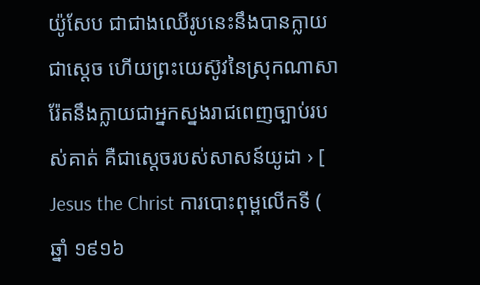យ៉ូសែប ជាជាងឈើរូបនេះនឹងបានក្លាយជាស្ដេច ហើយព្រះយេស៊ូវនៃស្រុកណាសារ៉ែតនឹងក្លាយជាអ្នកស្នងរាជពេញច្បាប់របស់គាត់ គឺជាស្ដេចរបស់សាសន៍យូដា › [ Jesus the Christ ការបោះពុម្ពលើកទី ( ឆ្នាំ ១៩១៦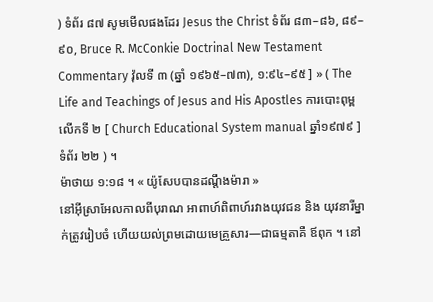) ទំព័រ ៨៧ សូមមើលផងដែរ Jesus the Christ ទំព័រ ៨៣–៨៦, ៨៩–៩០, Bruce R. McConkie Doctrinal New Testament Commentary វ៉ុលទី ៣ (ឆ្នាំ ១៩៦៥–៧៣), ១:៩៤–៩៥ ] » ( The Life and Teachings of Jesus and His Apostles ការបោះពុម្ពលើកទី ២ [ Church Educational System manual ឆ្នាំ១៩៧៩ ]ទំព័រ ២២ ) ។
ម៉ាថាយ ១:១៨ ។ « យ៉ូសែបបានដណ្ដឹងម៉ារា »
នៅអ៊ីស្រាអែលកាលពីបុរាណ អាពាហ៍ពិពាហ៍រវាងយុវជន និង យុវនារីម្នាក់ត្រូវរៀបចំ ហើយយល់ព្រមដោយមេគ្រួសារ—ជាធម្មតាគឺ ឪពុក ។ នៅ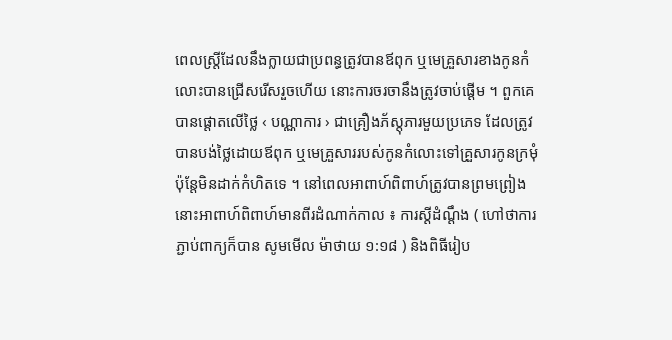ពេលស្ត្រីដែលនឹងក្លាយជាប្រពន្ធត្រូវបានឪពុក ឬមេគ្រួសារខាងកូនកំលោះបានជ្រើសរើសរួចហើយ នោះការចរចានឹងត្រូវចាប់ផ្ដើម ។ ពួកគេបានផ្ដោតលើថ្លៃ ‹ បណ្ណាការ › ជាគ្រឿងភ័ស្តុភារមួយប្រភេទ ដែលត្រូវបានបង់ថ្លៃដោយឪពុក ឬមេគ្រួសាររបស់កូនកំលោះទៅគ្រួសារកូនក្រមុំ ប៉ុន្តែមិនដាក់កំហិតទេ ។ នៅពេលអាពាហ៍ពិពាហ៍ត្រូវបានព្រមព្រៀង នោះអាពាហ៍ពិពាហ៍មានពីរដំណាក់កាល ៖ ការស្ដីដំណ្ដឹង ( ហៅថាការភ្ជាប់ពាក្យក៏បាន សូមមើល ម៉ាថាយ ១:១៨ ) និងពិធីរៀប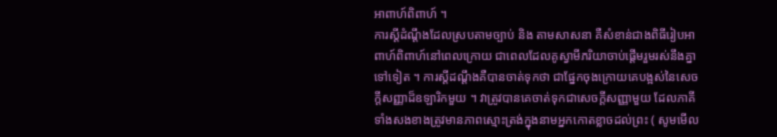អាពាហ៍ពិពាហ៍ ។
ការស្ដីដំណ្ដឹងដែលស្របតាមច្បាប់ និង តាមសាសនា គឺសំខាន់ជាងពិធីរៀបអាពាហ៍ពិពាហ៍នៅពេលក្រោយ ជាពេលដែលគូស្វាមីភរិយាចាប់ផ្ដើមរួមរស់នឹងគ្នាទៅទៀត ។ ការស្ដីដណ្ដឹងគឺបានចាត់ទុកថា ជាផ្នែកចុងក្រោយគេបង្អស់នៃសេចក្ដីសញ្ញាដ៏ឧឡារិកមួយ ។ វាត្រូវបានគេចាត់ទុកជាសេចក្ដីសញ្ញាមួយ ដែលភាគីទាំងសងខាងត្រូវមានភាពស្មោះត្រង់ក្នុងនាមអ្នកកោតខ្លាចដល់ព្រះ ( សូមមើល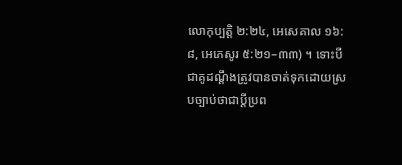លោកុប្បត្តិ ២:២៤, អេសេគាល ១៦:៨, អេភេសូរ ៥:២១–៣៣) ។ ទោះបីជាគូដណ្ដឹងត្រូវបានចាត់ទុកដោយស្របច្បាប់ថាជាប្ដីប្រព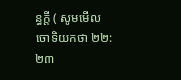ន្ធក្តី ( សូមមើល ចោទិយកថា ២២:២៣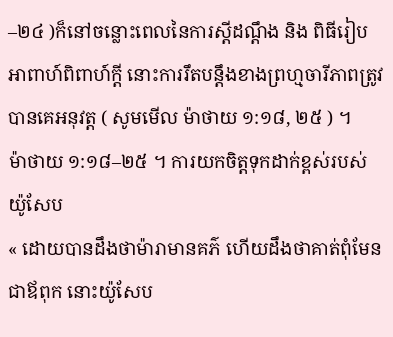–២៤ )ក៏នៅចន្លោះពេលនៃការស្ដីដណ្ដឹង និង ពិធីរៀបអាពាហ៍ពិពាហ៍ក្ដី នោះការរឹតបន្តឹងខាងព្រហ្មចារីភាពត្រូវបានគេអនុវត្ត ( សូមមើល ម៉ាថាយ ១:១៨, ២៥ ) ។
ម៉ាថាយ ១:១៨–២៥ ។ ការយកចិត្តទុកដាក់ខ្ពស់របស់ យ៉ូសែប
« ដោយបានដឹងថាម៉ារាមានគភ៌ ហើយដឹងថាគាត់ពុំមែនជាឪពុក នោះយ៉ូសែប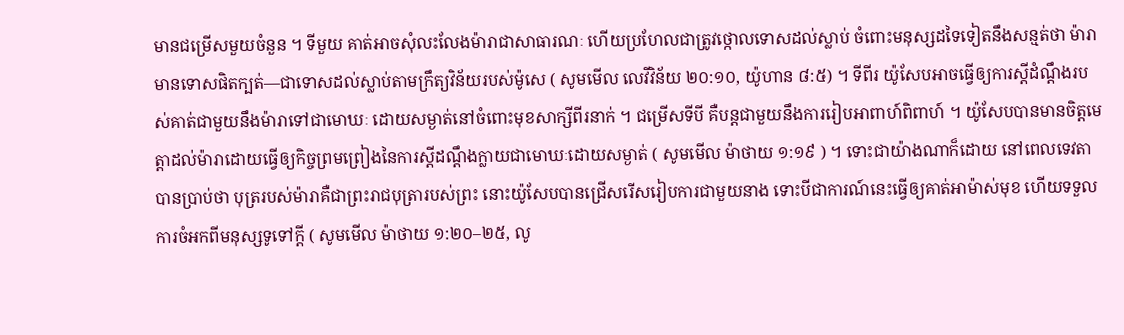មានជម្រើសមួយចំនួន ។ ទីមួយ គាត់អាចសុំលះលែងម៉ារាជាសាធារណៈ ហើយប្រហែលជាត្រូវថ្កោលទោសដល់ស្លាប់ ចំពោះមនុស្សដទៃទៀតនឹងសន្មត់ថា ម៉ារាមានទោសផិតក្បត់—ជាទោសដល់ស្លាប់តាមក្រឹត្យវិន័យរបស់ម៉ូសេ ( សូមមើល លេវីវិន័យ ២០:១០, យ៉ូហាន ៨:៥) ។ ទីពីរ យ៉ូសែបអាចធ្វើឲ្យការស្ដីដំណ្ដឹងរបស់គាត់ជាមួយនឹងម៉ារាទៅជាមោឃៈ ដោយសម្ងាត់នៅចំពោះមុខសាក្សីពីរនាក់ ។ ជម្រើសទីបី គឺបន្តជាមួយនឹងការរៀបអាពាហ៍ពិពាហ៍ ។ យ៉ូសែបបានមានចិត្តមេត្តាដល់ម៉ារាដោយធ្វើឲ្យកិច្ចព្រមព្រៀងនៃការស្ដីដណ្ដឹងក្លាយជាមោឃៈដោយសម្ងាត់ ( សូមមើល ម៉ាថាយ ១:១៩ ) ។ ទោះជាយ៉ាងណាក៏ដោយ នៅពេលទេវតាបានប្រាប់ថា បុត្ររបស់ម៉ារាគឺជាព្រះរាជបុត្រារបស់ព្រះ នោះយ៉ូសែបបានជ្រើសរើសរៀបការជាមួយនាង ទោះបីជាការណ៍នេះធ្វើឲ្យគាត់អាម៉ាស់មុខ ហើយទទួលការចំអកពីមនុស្សទូទៅក្ដី ( សូមមើល ម៉ាថាយ ១:២០–២៥, លូ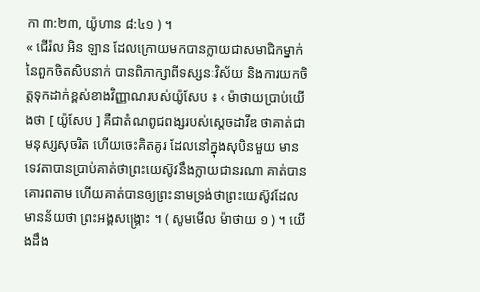កា ៣:២៣, យ៉ូហាន ៨:៤១ ) ។
« ជើរ៉ល អិន ឡាន ដែលក្រោយមកបានក្លាយជាសមាជិកម្នាក់នៃពួកចិតសិបនាក់ បានពិភាក្សាពីទស្សនៈវិស័យ និងការយកចិត្តទុកដាក់ខ្ពស់ខាងវិញ្ញាណរបស់យ៉ូសែប ៖ ‹ ម៉ាថាយប្រាប់យើងថា [ យ៉ូសែប ] គឺជាតំណពូជពង្សរបស់ស្ដេចដាវីឌ ថាគាត់ជាមនុស្សសុចរិត ហើយចេះគិតគូរ ដែលនៅក្នុងសុបិនមួយ មានទេវតាបានប្រាប់គាត់ថាព្រះយេស៊ូវនឹងក្លាយជានរណា គាត់បានគោរពតាម ហើយគាត់បានឲ្យព្រះនាមទ្រង់ថាព្រះយេស៊ូវដែលមានន័យថា ព្រះអង្គសង្គ្រោះ ។ ( សូមមើល ម៉ាថាយ ១ ) ។ យើងដឹង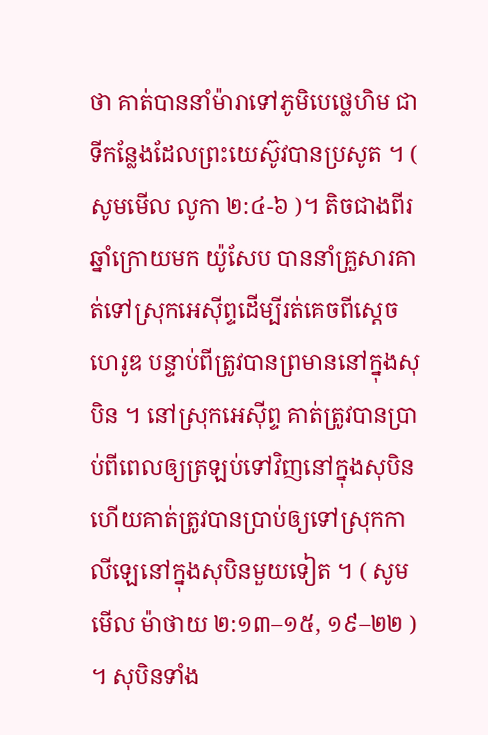ថា គាត់បាននាំម៉ារាទៅភូមិបេថ្លេហិម ជាទីកន្លែងដែលព្រះយេស៊ូវបានប្រសូត ។ ( សូមមើល លូកា ២:៤-៦ )។ តិចជាងពីរឆ្នាំក្រោយមក យ៉ូសែប បាននាំគ្រួសារគាត់ទៅស្រុកអេស៊ីព្ទដើម្បីរត់គេចពីស្ដេចហេរូឌ បន្ទាប់ពីត្រូវបានព្រមាននៅក្នុងសុបិន ។ នៅស្រុកអេស៊ីព្ទ គាត់ត្រូវបានប្រាប់ពីពេលឲ្យត្រឡប់ទៅវិញនៅក្នុងសុបិន ហើយគាត់ត្រូវបានប្រាប់ឲ្យទៅស្រុកកាលីឡេនៅក្នុងសុបិនមួយទៀត ។ ( សូមមើល ម៉ាថាយ ២:១៣–១៥, ១៩–២២ ) ។ សុបិនទាំង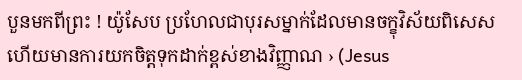បួនមកពីព្រះ ! យ៉ូសែប ប្រហែលជាបុរសម្នាក់ដែលមានចក្ខុវិស័យពិសេស ហើយមានការយកចិត្តទុកដាក់ខ្ពស់ខាងវិញ្ញាណ › (Jesus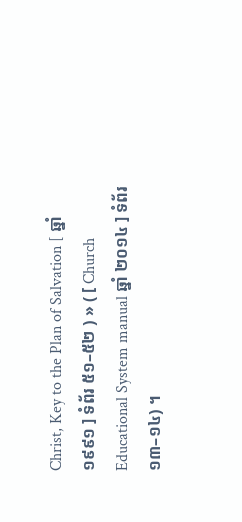Christ, Key to the Plan of Salvation [ ឆ្នាំ ១៩៩១ ] ទំព័រ ៥១–៥២ ) » ( [ Church Educational System manual ឆ្នាំ ២០១៤ ] ទំព័រ ១៣–១៤) ។